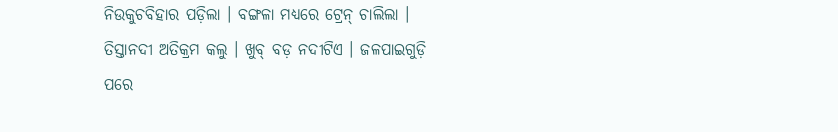ନିଉକୁଚବିହାର ପଡ଼ିଲା । ବଙ୍ଗଳା ମଧ୍ୟରେ ଟ୍ରେନ୍ ଚାଲିଲା । ତିସ୍ତାନଦୀ ଅତିକ୍ରମ କଲୁ । ଖୁବ୍ ବଡ଼ ନଦୀଟିଏ । ଜଳପାଇଗୁଡ଼ି ପରେ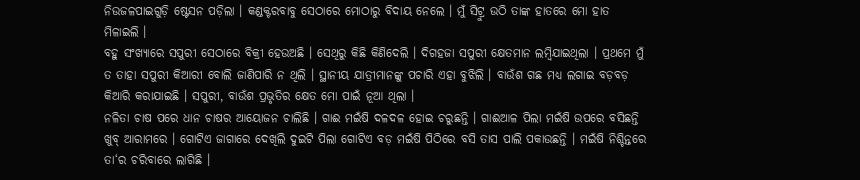ନିଉଜଳପାଇଗୁଡ଼ି ଷ୍ଟେସନ ପଡ଼ିଲା । କଣ୍ଡକ୍ଟରବାବୁ ସେଠାରେ ମୋଠାରୁ ବିଦାୟ ନେଲେ । ମୁଁ ସିଟ୍ରୁ ଉଠି ତାଙ୍କ ହାତରେ ମୋ ହାତ ମିଳାଇଲି ।
ବହୁ ସଂଖ୍ୟାରେ ସପୁରୀ ସେଠାରେ ବିକ୍ରୀ ହେଉଅଛି । ସେଥିରୁ କିଛି କିଣିଦେଲି । ଦିଗହଜା ସପୁରୀ କ୍ଷେତମାନ ଲମ୍ବିଯାଇଥିଲା । ପ୍ରଥମେ ମୁଁ ତ ତାହା ସପୁରୀ କିଆରୀ ବୋଲି ଜାଣିପାରି ନ ଥିଲି । ସ୍ଥାନୀୟ ଯାତ୍ରୀମାନଙ୍କୁ ପଚାରି ଏହା ବୁଝିଲି । ବାଉଁଶ ଗଛ ମଧ୍ୟ ଲଗାଇ ବଡ଼ବଡ଼ କିଆରି କରାଯାଇଛି । ସପୁରୀ, ବାଉଁଶ ପ୍ରଭୃତିର କ୍ଷେତ ମୋ ପାଇଁ ନୂଆ ଥିଲା ।
ନଳିତା ଚାଷ ପରେ ଧାନ ଚାଷର ଆୟୋଜନ ଚାଲିଛି । ଗାଈ ମଇଁଷି ଦଳଦଳ ହୋଇ ଚରୁଛନ୍ତି । ଗାଈଆଳ ପିଲା ମଇଁଷି ଉପରେ ବସିଛନ୍ତି ଖୁବ୍ ଆରାମରେ । ଗୋଟିଏ ଜାଗାରେ ଦେଖିଲି ଦୁଇଟି ପିଲା ଗୋଟିଏ ବଡ଼ ମଇଁଷି ପିଠିରେ ବସି ତାସ ପାଲି ପକାଉଛନ୍ତି । ମଇଁଷି ନିଶ୍ଚିନ୍ତରେ ତା‘ର ଚରିବାରେ ଲାଗିଛି ।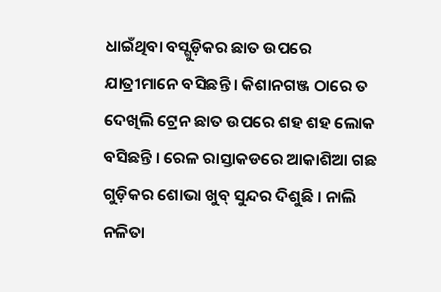ଧାଇଁଥିବା ବସ୍ଗୁଡ଼ିକର ଛାତ ଉପରେ ଯାତ୍ରୀମାନେ ବସିଛନ୍ତି । କିଶାନଗଞ୍ଜ ଠାରେ ତ ଦେଖିଲି ଟ୍ରେନ ଛାତ ଉପରେ ଶହ ଶହ ଲୋକ ବସିଛନ୍ତି । ରେଳ ରାସ୍ତାକଡରେ ଆକାଶିଆ ଗଛ ଗୁଡ଼ିକର ଶୋଭା ଖୁବ୍ ସୁନ୍ଦର ଦିଶୁଛି । ନାଲି ନଳିତା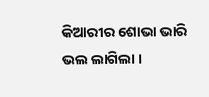କିଆରୀର ଶୋଭା ଭାରି ଭଲ ଲାଗିଲା ।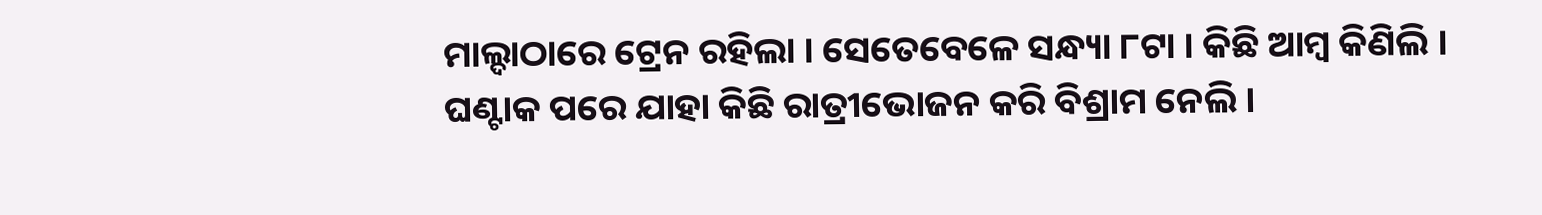ମାଲ୍ଦାଠାରେ ଟ୍ରେନ ରହିଲା । ସେତେବେଳେ ସନ୍ଧ୍ୟା ୮ଟା । କିଛି ଆମ୍ବ କିଣିଲି । ଘଣ୍ଟାକ ପରେ ଯାହା କିଛି ରାତ୍ରୀଭୋଜନ କରି ବିଶ୍ରାମ ନେଲି ।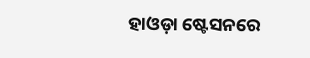ହାଓଡ଼ା ଷ୍ଟେସନରେ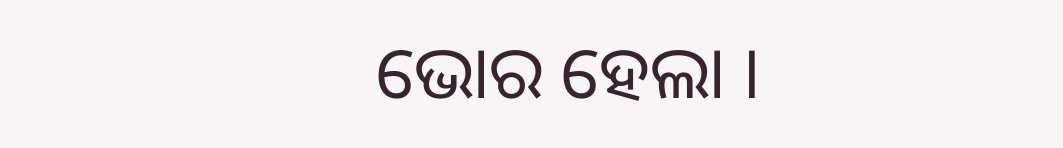ଭୋର ହେଲା ।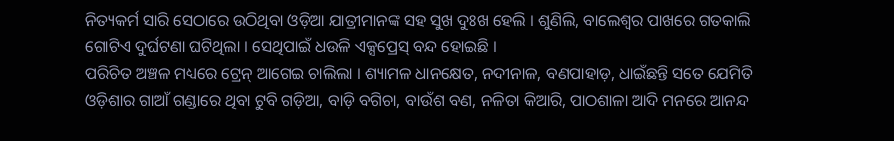ନିତ୍ୟକର୍ମ ସାରି ସେଠାରେ ଉଠିଥିବା ଓଡ଼ିଆ ଯାତ୍ରୀମାନଙ୍କ ସହ ସୁଖ ଦୁଃଖ ହେଲି । ଶୁଣିଲି, ବାଲେଶ୍ୱର ପାଖରେ ଗତକାଲି ଗୋଟିଏ ଦୁର୍ଘଟଣା ଘଟିଥିଲା । ସେଥିପାଇଁ ଧଉଳି ଏକ୍ସପ୍ରେସ୍ ବନ୍ଦ ହୋଇଛି ।
ପରିଚିତ ଅଞ୍ଚଳ ମଧ୍ୟରେ ଟ୍ରେନ୍ ଆଗେଇ ଚାଲିଲା । ଶ୍ୟାମଳ ଧାନକ୍ଷେତ, ନଦୀନାଳ, ବଣପାହାଡ଼, ଧାଇଁଛନ୍ତି ସତେ ଯେମିତି ଓଡ଼ିଶାର ଗାଆଁ ଗଣ୍ଡାରେ ଥିବା ଟୁବି ଗଡ଼ିଆ, ବାଡ଼ି ବଗିଚା, ବାଉଁଶ ବଣ, ନଳିତା କିଆରି, ପାଠଶାଳା ଆଦି ମନରେ ଆନନ୍ଦ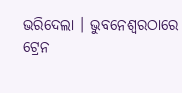ଭରିଦେଲା । ଭୁବନେଶ୍ୱରଠାରେ ଟ୍ରେନ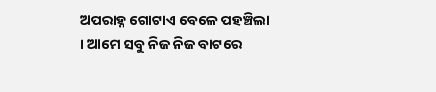ଅପରାହ୍ନ ଗୋଟାଏ ବେଳେ ପହଞ୍ଚିଲା । ଆମେ ସବୁ ନିଜ ନିଜ ବାଟରେ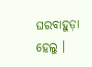ଘରବାହୁଡ଼ା ହେଲୁ ।